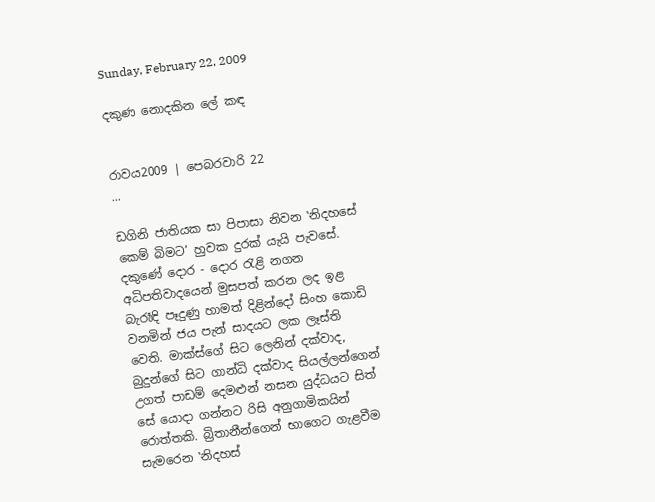Sunday, February 22, 2009

දකුණ නොදකින ලේ කඳ


රාවය2009 | පෙබරවාරි 22
...

ඩගිනි ජාතියක සා පිපාසා නිවන ‛නිදහසේ කෙම් බිමට’ හුවක දුරක් යැයි පැවසේ. දකුණේ දොර - දොර රැළි නගන අධිපතිවාදයෙන් මුසපත් කරන ලද ඉළ බැරෑඳි පෑදුණු හාමත් දිළින්දෝ සිංහ කොඩි වනමින් ජය පැන් සාදයට ලක ලෑස්ති වෙති. මාක්ස්ගේ සිට ලෙනින් දක්වාද, බුදුන්ගේ සිට ගාන්ධි දක්වාද සියල්ලන්ගෙන් උගත් පාඩම් දෙමළුන් නසන යුද්ධයට සිත් සේ යොදා ගන්නට රිසි අනුගාමිකයින් රොත්තකි. බ්‍රිතානීන්ගෙන් භාගෙට ගැළවීම සැමරෙන ‛නිදහස්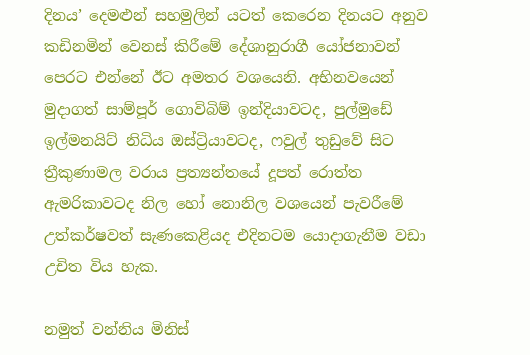දිනය’ දෙමළුන් සහමුලින් යටත් කෙරෙන දිනයට අනුව කඩිනමින් වෙනස් කිරීමේ දේශානුරාගී යෝජනාවන් පෙරට එන්නේ ඊට අමතර වශයෙනි. අභිනවයෙන් මුදාගත් සාම්පූර් ගොවිබිම් ඉන්දියාවටද, පුල්මුඩේ ඉල්මනයිට් නිධිය ඔස්ට්‍රියාවටද, ෆවුල් තුඩුවේ සිට ත්‍රීකුණාමල වරාය ප්‍රත්‍යන්තයේ දූපත් රොත්ත ඇමරිකාවටද නිල හෝ නොනිල වශයෙන් පැවරීමේ උත්කර්ෂවත් සැණකෙළියද එදිනටම යොදාගැනීම වඩා උචිත විය හැක.

නමුත් වන්නිය මිනිස්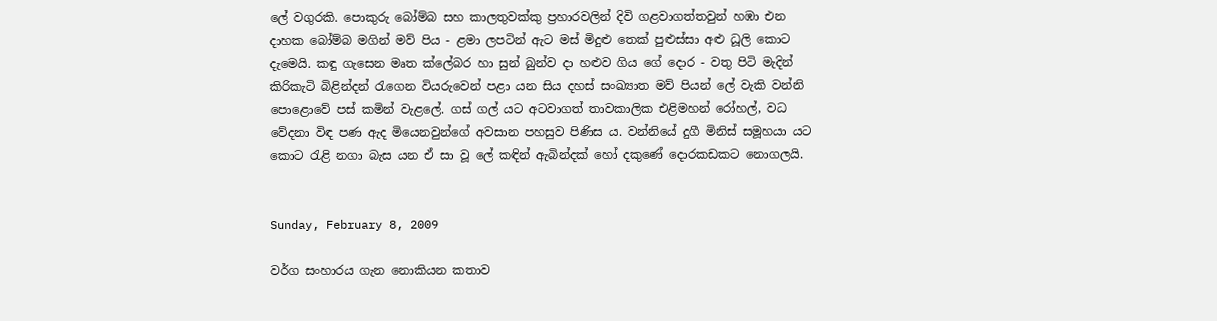ලේ වගුරකි. පොකුරු බෝම්බ සහ කාලතුවක්කු ප්‍රහාරවලින් දිවි ගළවාගත්තවුන් හඹා එන දාහක බෝම්බ මගින් මව් පිය - ළමා ලපටින් ඇට මස් මිදුළු තෙක් පුළුස්සා අළු ධූලි කොට දැමෙයි. කඳු ගැසෙන මෘත ක්ලේබර හා සුන් බුන්ව දා හළුව ගිය ගේ දොර - වතු පිටි මැදින් කිරිකැටි බිළින්දන් රැගෙන වියරුවෙන් පළා යන සිය දහස් සංඛ්‍යාත මව් පියන් ලේ වැකි වන්නි පොළොවේ පස් කමින් වැළලේ. ගස් ගල් යට අටවාගත් තාවකාලික එළිමහන් රෝහල්, වධ වේදනා විඳ පණ ඇද මියෙනවුන්ගේ අවසාන පහසුව පිණිස ය. වන්නියේ දුගී මිනිස් සමූහයා යට කොට රැළි නගා බැස යන ඒ සා වූ ලේ කඳින් ඇබින්දක් හෝ දකුණේ දොරකඩකට නොගලයි.


Sunday, February 8, 2009

වර්ග සංහාරය ගැන නොකියන කතාව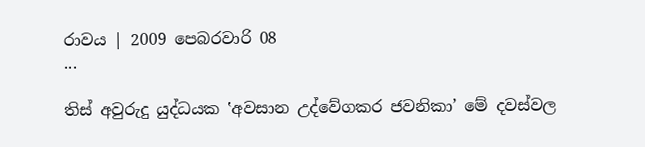රාවය | 2009 පෙබරවාරි 08
...

තිස් අවුරුදු යුද්ධයක ‛අවසාන උද්වේගකර ජවනිකා’ මේ දවස්වල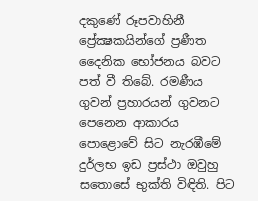දකුණේ රූපවාහිනී ප්‍රේක්‍ෂකයින්ගේ ප්‍රණීත දෛනික භෝජනය බවට පත් වී තිබේ. රමණීය ගුවන් ප්‍රහාරයන් ගුවනට පෙනෙන ආකාරය පොළොවේ සිට නැරඹීමේ දුර්ලභ ඉඩ ප්‍රස්ථා ඔවුහු සතොසේ භුක්ති විඳිති. පිට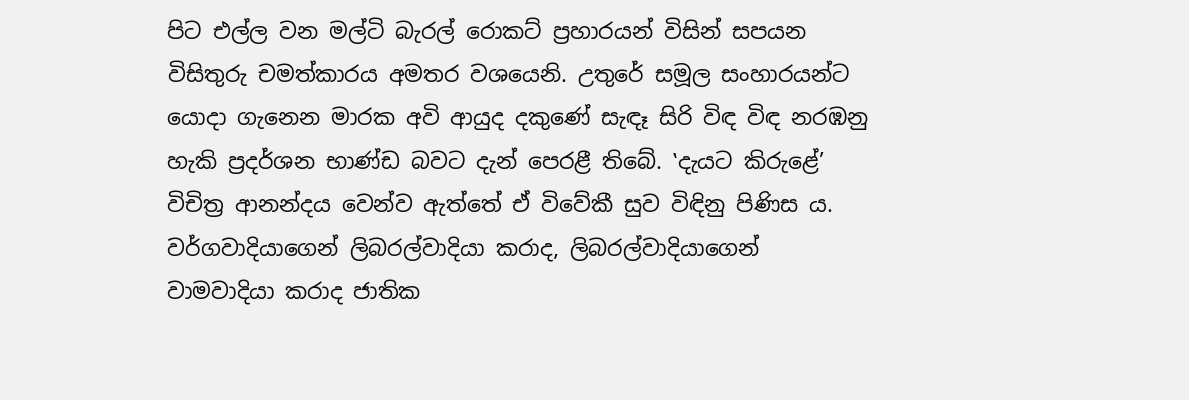පිට එල්ල වන මල්ටි බැරල් රොකට් ප්‍රහාරයන් විසින් සපයන විසිතුරු චමත්කාරය අමතර වශයෙනි. උතුරේ සමූල සංහාරයන්ට යොදා ගැනෙන මාරක අවි ආයුද දකුණේ සැඳෑ සිරි විඳ විඳ නරඹනු හැකි ප්‍රදර්ශන භාණ්ඩ බවට දැන් පෙරළී තිබේ. ‛දැයට කිරුළේ’ විචිත්‍ර ආනන්දය වෙන්ව ඇත්තේ ඒ විවේකී සුව විඳිනු පිණිස ය. වර්ගවාදියාගෙන් ලිබරල්වාදියා කරාද, ලිබරල්වාදියාගෙන් වාමවාදියා කරාද ජාතික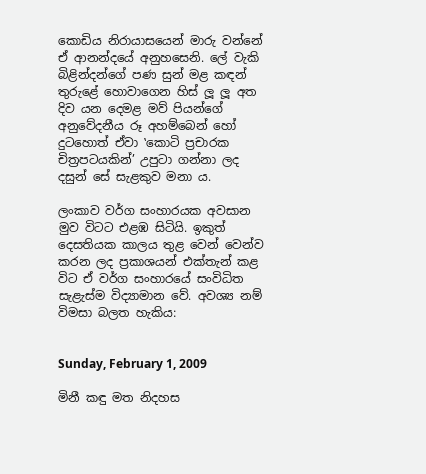කොඩිය නිරායාසයෙන් මාරු වන්නේ ඒ ආනන්දයේ අනුහසෙනි. ලේ වැකි බිළින්දන්ගේ පණ සුන් මළ කඳන් තුරුළේ හොවාගෙන හිස් ලූ ලූ අත දිව යන දෙමළ මව් පියන්ගේ අනුවේදනීය රූ අහම්බෙන් හෝ දුටහොත් ඒවා ‛කොටි ප්‍රචාරක චිත්‍රපටයකින්’ උපුටා ගන්නා ලද දසුන් සේ සැළකුව මනා ය.

ලංකාව වර්ග සංහාරයක අවසාන මුව විටට එළඹ සිටියි. ඉකුත් දෙසතියක කාලය තුළ වෙන් වෙන්ව කරන ලද ප්‍රකාශයන් එක්තැන් කළ විට ඒ වර්ග සංහාරයේ සංවිධිත සැළැස්ම විද්‍යාමාන වේ. අවශ්‍ය නම් විමසා බලත හැකිය:


Sunday, February 1, 2009

මිනී කඳු මත නිදහස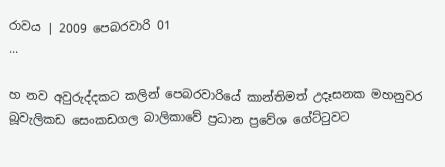රාවය | 2009 පෙබරවාරි 01
...

හ නව අවුරුද්දකට කලින් පෙබරවාරියේ කාන්තිමත් උදෑසනක මහනුවර බූවැලිකඩ සෙංකඩගල බාලිකාවේ ප්‍රධාන ප්‍රවේශ ගේට්ටුවට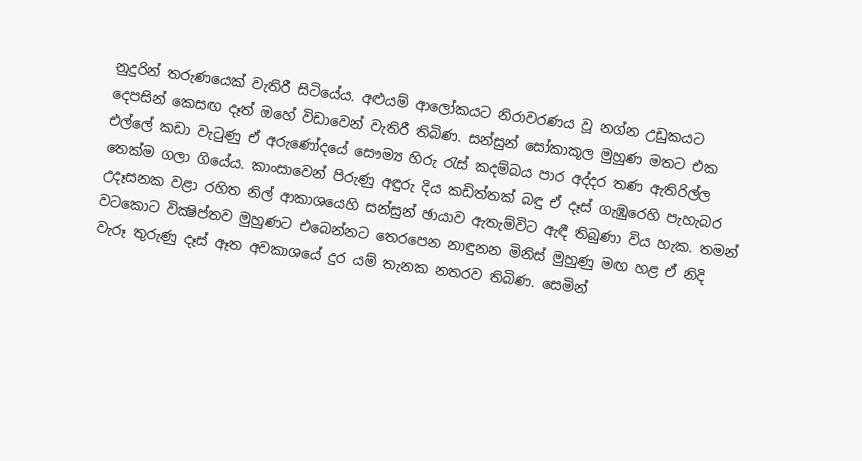නුදුරින් තරුණයෙක් වැතිරී සිටියේය. අළුයම් ආලෝකයට නිරාවරණය වූ නග්න උඩුකයට දෙපසින් කෙසඟ දෑත් ඔහේ විඩාවෙන් වැතිරී තිබිණ. සන්සුන් සෝකාකූල මුහුණ මතට එක එල්ලේ කඩා වැටුණු ඒ අරුණෝදයේ සෞම්‍ය හිරු රැස් කදම්බය පාර අද්දර තණ ඇතිරිල්ල තෙක්ම ගලා ගියේය. කාංසාවෙන් පිරුණු අඳුරු දිය කඩිත්තක් බඳු ඒ දෑස් ගැඹුරෙහි පැහැබර උදෑසනක වළා රහිත නිල් ආකාශයෙහි සන්සුන් ඡායාව ඇතැම්විට ඇඳී තිබුණා විය හැක. තමන් වටකොට වික්‍ෂිප්තව මුහුණට එබෙන්නට තෙරපෙන නාඳුනන මිනිස් මුහුණු මඟ හළ ඒ නිදි වැරූ තුරුණු දෑස් ඈත අවකාශයේ දුර යම් තැනක නතරව තිබිණ. සෙමින්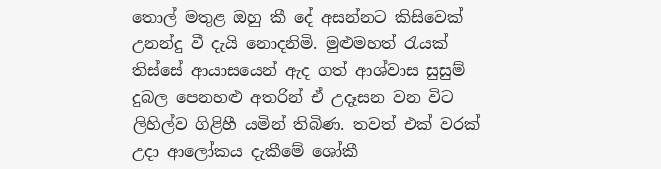තොල් මතුළ ඔහු කී දේ අසන්නට කිසිවෙක් උනන්දු වී දැයි නොදනිමි. මුළුමහත් රැයක් තිස්සේ ආයාසයෙන් ඇද ගත් ආශ්වාස සුසුම් දුබල පෙනහළු අතරින් ඒ උදෑසන වන විට ලිහිල්ව ගිළිහී යමින් තිබිණ. තවත් එක් වරක් උදා ආලෝකය දැකීමේ ශෝකී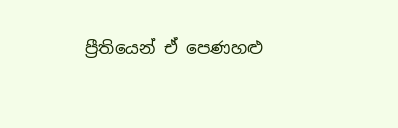ප්‍රීතියෙන් ඒ පෙණහළු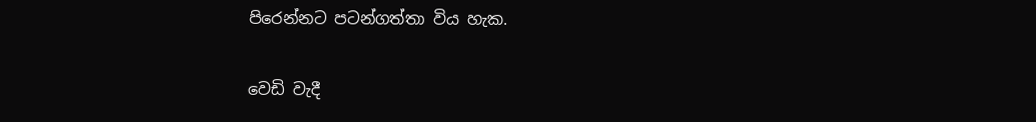පිරෙන්නට පටන්ගත්තා විය හැක.

වෙඩි වැදී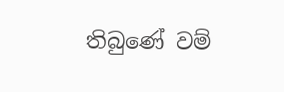තිබුණේ වම්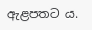ඇළපතට ය.